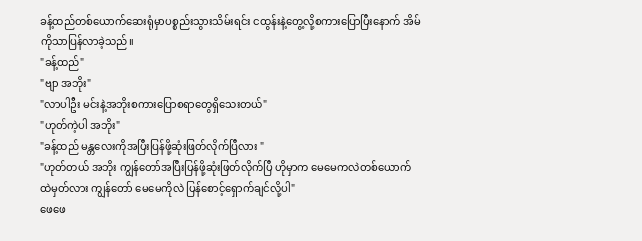ခန့်ထည်တစ်ယောက်ဆေးရုံမှာပစ္စည်းသွားသိမ်းရင်း ငထွန်းနဲ့တွေ့လို့စကားပြောပြီးနောက် အိမ်ကိုသာပြန်လာခဲ့သည်။
"ခန့်ထည်"
"ဗျာ အဘိုး"
"လာပါဦး မင်းနဲ့အဘိုးစကားပြောစရာတွေရှိသေးတယ်"
"ဟုတ်ကဲ့ပါ အဘိုး"
"ခန့်ထည် မန္တလေးကိုအပြီးပြန်ဖို့ဆုံးဖြတ်လိုက်ပြီလား "
"ဟုတ်တယ် အဘိုး ကျွန်တော်အပြီးပြန်ဖို့ဆုံးဖြတ်လိုက်ပြီ ဟိုမှာက မေမေကလဲတစ်ယောက်ထဲမှတ်လား ကျွန်တော် မေမေကိုလဲ ပြန်စောင့်ရှောက်ချင်လို့ပါ"
ဖေဖေ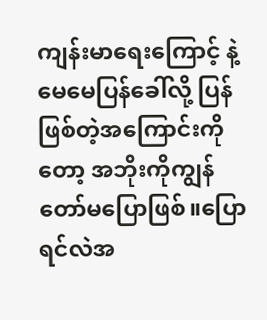ကျန်းမာရေးကြောင့် နဲ့ မေမေပြန်ခေါ်လို့ ပြန်ဖြစ်တဲ့အကြောင်းကိုတော့ အဘိုးကိုကျွန်တော်မပြောဖြစ်။ပြောရင်လဲအ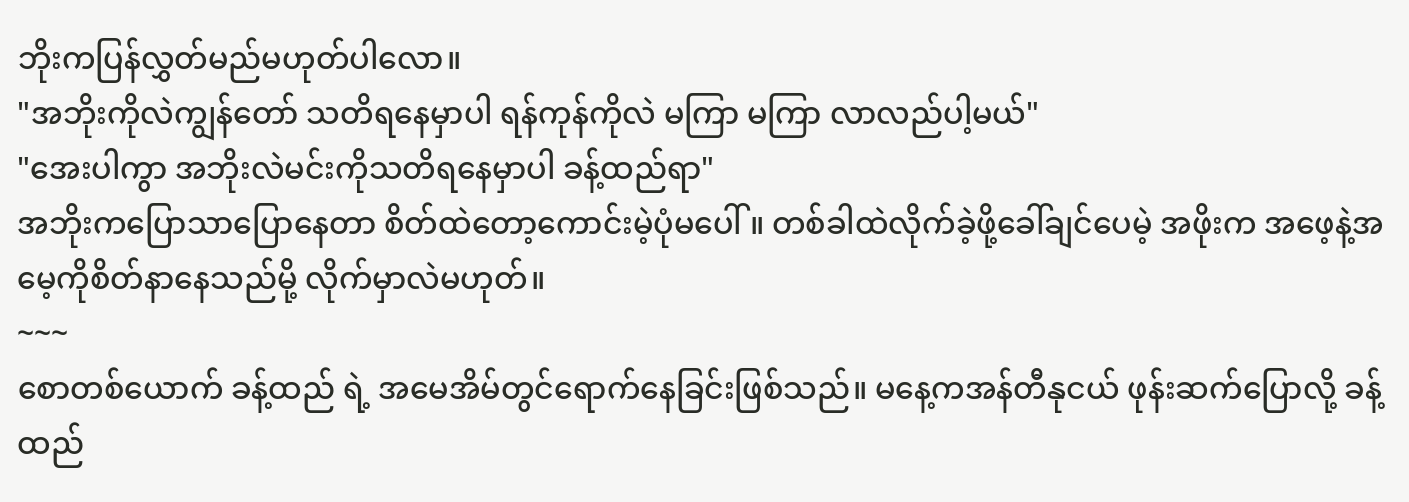ဘိုးကပြန်လွှတ်မည်မဟုတ်ပါလော။
"အဘိုးကိုလဲကျွန်တော် သတိရနေမှာပါ ရန်ကုန်ကိုလဲ မကြာ မကြာ လာလည်ပါ့မယ်"
"အေးပါကွာ အဘိုးလဲမင်းကိုသတိရနေမှာပါ ခန့်ထည်ရာ"
အဘိုးကပြောသာပြောနေတာ စိတ်ထဲတော့ကောင်းမဲ့ပုံမပေါ် ။ တစ်ခါထဲလိုက်ခဲ့ဖို့ခေါ်ချင်ပေမဲ့ အဖိုးက အဖေ့နဲ့အမေ့ကိုစိတ်နာနေသည်မို့ လိုက်မှာလဲမဟုတ်။
~~~
စောတစ်ယောက် ခန့်ထည် ရဲ့ အမေအိမ်တွင်ရောက်နေခြင်းဖြစ်သည်။ မနေ့ကအန်တီနုငယ် ဖုန်းဆက်ပြောလို့ ခန့်ထည်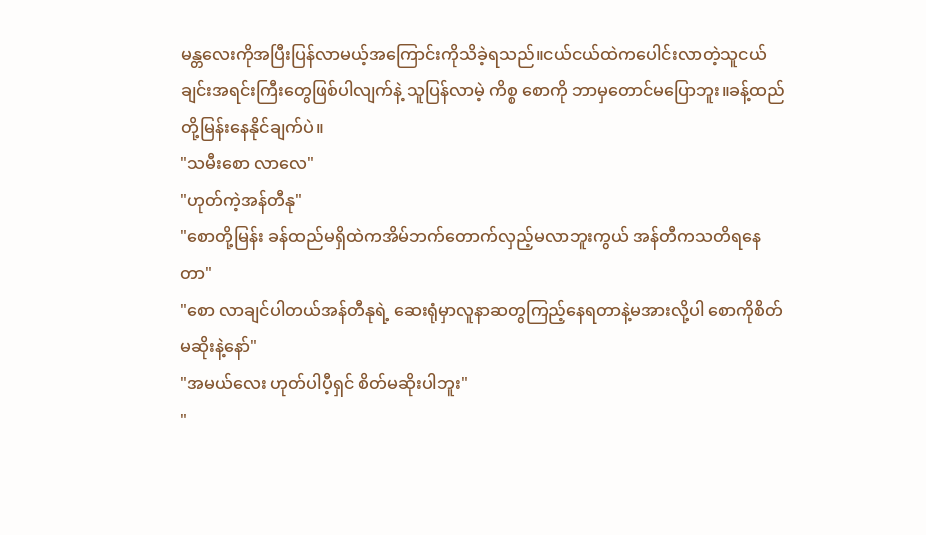မန္တလေးကိုအပြီးပြန်လာမယ့်အကြောင်းကိုသိခဲ့ရသည်။ငယ်ငယ်ထဲကပေါင်းလာတဲ့သူငယ်ချင်းအရင်းကြီးတွေဖြစ်ပါလျက်နဲ့ သူပြန်လာမဲ့ ကိစ္စ စောကို ဘာမှတောင်မပြောဘူး။ခန့်ထည်တို့မြန်းနေနိုင်ချက်ပဲ။
"သမီးစော လာလေ"
"ဟုတ်ကဲ့အန်တီနု"
"စောတို့မြန်း ခန်ထည်မရှိထဲကအိမ်ဘက်တောက်လှည့်မလာဘူးကွယ် အန်တီကသတိရနေတာ"
"စော လာချင်ပါတယ်အန်တီနုရဲ့ ဆေးရုံမှာလူနာဆတွကြည့်နေရတာနဲ့မအားလို့ပါ စောကိုစိတ်မဆိုးနဲ့နော်"
"အမယ်လေး ဟုတ်ပါပီ့ရှင် စိတ်မဆိုးပါဘူး"
"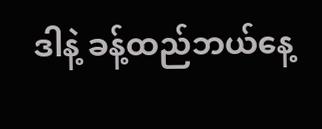ဒါနဲ့ ခန့်ထည်ဘယ်နေ့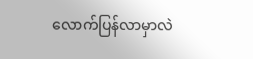လောက်ပြန်လာမှာလဲ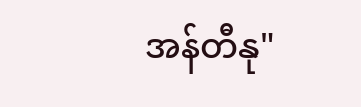အန်တီနု"